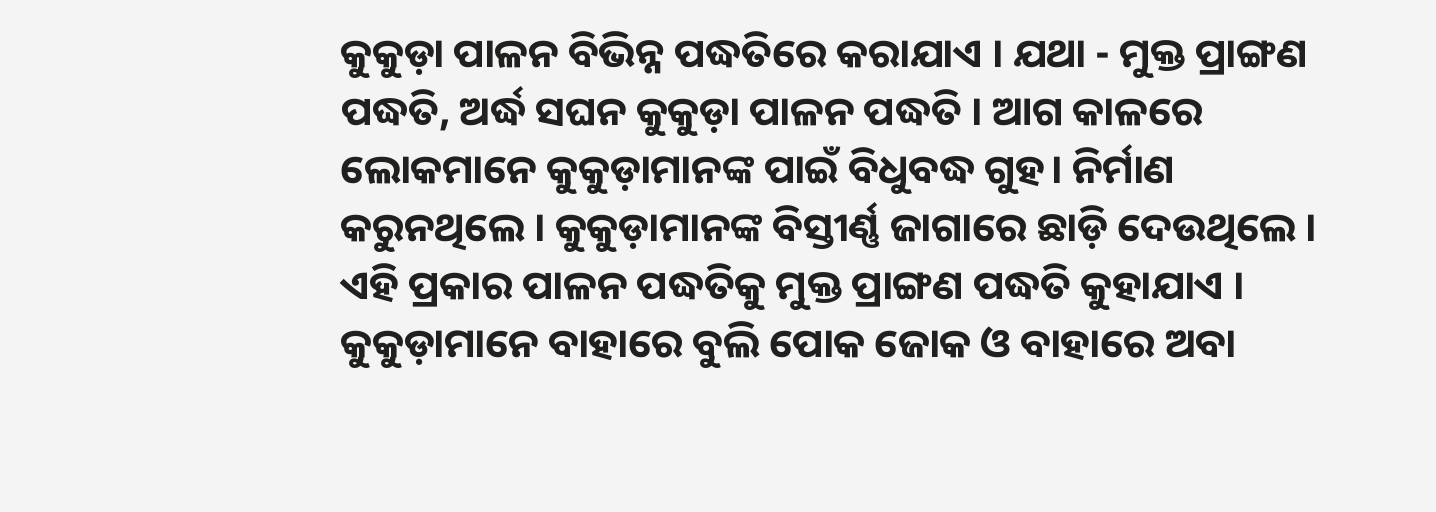କୁକୁଡ଼ା ପାଳନ ବିଭିନ୍ନ ପଦ୍ଧତିରେ କରାଯାଏ । ଯଥା - ମୁକ୍ତ ପ୍ରାଙ୍ଗଣ ପଦ୍ଧତି, ଅର୍ଦ୍ଧ ସଘନ କୁକୁଡ଼ା ପାଳନ ପଦ୍ଧତି । ଆଗ କାଳରେ ଲୋକମାନେ କୁକୁଡ଼ାମାନଙ୍କ ପାଇଁ ବିଧୁବଦ୍ଧ ଗୁହ। ନିର୍ମାଣ କରୁନଥିଲେ । କୁକୁଡ଼ାମାନଙ୍କ ବିସ୍ତୀର୍ଣ୍ଣ ଜାଗାରେ ଛାଡ଼ି ଦେଉଥିଲେ । ଏହି ପ୍ରକାର ପାଳନ ପଦ୍ଧତିକୁ ମୁକ୍ତ ପ୍ରାଙ୍ଗଣ ପଦ୍ଧତି କୁହାଯାଏ । କୁକୁଡ଼ାମାନେ ବାହାରେ ବୁଲି ପୋକ ଜୋକ ଓ ବାହାରେ ଅବା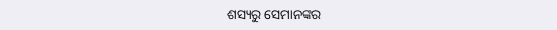ଶସ୍ୟରୁ ସେମାନଙ୍କର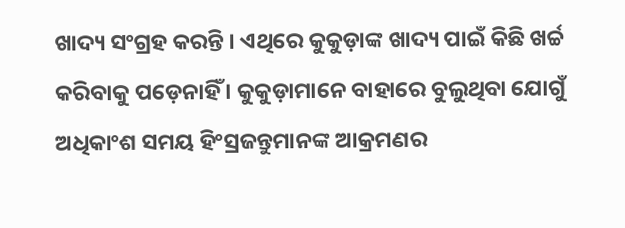ଖାଦ୍ୟ ସଂଗ୍ରହ କରନ୍ତି । ଏଥିରେ କୁକୁଡ଼ାଙ୍କ ଖାଦ୍ୟ ପାଇଁ କିଛି ଖର୍ଚ୍ଚ କରିବାକୁ ପଡ଼େନାହିଁ । କୁକୁଡ଼ାମାନେ ବାହାରେ ବୁଲୁଥିବା ଯୋଗୁଁ ଅଧିକାଂଶ ସମୟ ହିଂସ୍ରଜନ୍ତୁମାନଙ୍କ ଆକ୍ରମଣର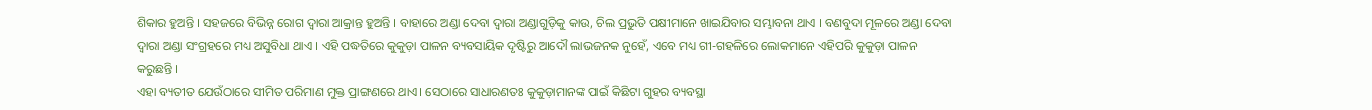ଶିକାର ହୁଅନ୍ତି । ସହଜରେ ବିଭିନ୍ନ ରୋଗ ଦ୍ଵାରା ଆକ୍ରାନ୍ତ ହୁଅନ୍ତି । ବାହାରେ ଅଣ୍ଡା ଦେବା ଦ୍ଵାରା ଅଣ୍ଡାଗୁଡ଼ିକୁ କାଉ, ଚିଲ ପ୍ରଭୁତି ପକ୍ଷୀମାନେ ଖାଇଯିବାର ସମ୍ଭାବନା ଥାଏ । ବଣବୁଦା ମୂଳରେ ଅଣ୍ଡା ଦେବା ଦ୍ଵାରା ଅଣ୍ଡା ସଂଗ୍ରହରେ ମଧ୍ୟ ଅସୁବିଧା ଥାଏ । ଏହି ପଦ୍ଧତିରେ କୁକୁଡ଼ା ପାଳନ ବ୍ୟବସାୟିକ ଦୃଷ୍ଟିରୁ ଆଦୌ ଲାଭଜନକ ନୁହେଁ, ଏବେ ମଧ୍ୟ ଗୀ-ଗହଳିରେ ଲୋକମାନେ ଏହିପରି କୁକୁଡ଼ା ପାଳନ କରୁଛନ୍ତି ।
ଏହା ବ୍ୟତୀତ ଯେଉଁଠାରେ ସୀମିତ ପରିମାଣ ମୁକ୍ତ ପ୍ରାଙ୍ଗଣରେ ଥାଏ। ସେଠାରେ ସାଧାରଣତଃ କୁକୁଡ଼ାମାନଙ୍କ ପାଇଁ କିଛିଟା ଗୁହର ବ୍ୟବସ୍ଥା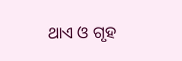ଥାଏ ଓ ଗୃହ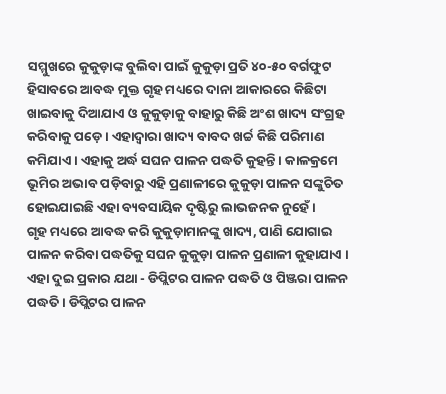ସମ୍ମୁଖରେ କୁକୁଡ଼ାଙ୍କ ବୁଲିବା ପାଇଁ କୁକୁଡ଼ା ପ୍ରତି ୪୦-୫୦ ବର୍ଗଫୁଟ ହିସାବରେ ଆବଦ୍ଧ ମୁକ୍ତ ଗୃହ ମଧ୍ୟରେ ଦାନା ଆକାରରେ କିଛିଟା ଖାଇବାକୁ ଦିଆଯାଏ ଓ କୁକୁଡ଼ାକୁ ବାହାରୁ କିଛି ଅଂଶ ଖାଦ୍ୟ ସଂଗ୍ରହ କରିବାକୁ ପଡ଼େ । ଏହାଦ୍ଵାରା ଖାଦ୍ୟ ବାବଦ ଖର୍ଚ୍ଚ କିଛି ପରିମାଣ କମିଯାଏ । ଏହାକୁ ଅର୍ଦ୍ଧ ସଘନ ପାଳନ ପଦ୍ଧତି କୁହନ୍ତି । କାଳକ୍ରମେ ଭୂମିର ଅଭାବ ପଡ଼ିବାରୁ ଏହି ପ୍ରଣାଳୀରେ କୁକୁଡ଼ା ପାଳନ ସଙ୍କୁଚିତ ହୋଇଯାଇଛି ଏହା ବ୍ୟବସାୟିକ ଦୃଷ୍ଟିରୁ ଲାଭଜନକ ନୁହେଁ ।
ଗୃହ ମଧ୍ୟରେ ଆବଦ୍ଧ କରି କୁକୁଡ଼ାମାନଙ୍କୁ ଖାଦ୍ୟ, ପାଣି ଯୋଗାଇ ପାଳନ କରିବା ପଦ୍ଧତିକୁ ସଘନ କୁକୁଡ଼ା ପାଳନ ପ୍ରଣାଳୀ କୁହାଯାଏ । ଏହା ଦୁଇ ପ୍ରକାର ଯଥା - ଡିପ୍ଲିଟର ପାଳନ ପଦ୍ଧତି ଓ ପିଞ୍ଜରା ପାଳନ ପଦ୍ଧତି । ଡିପ୍ଲିଟର ପାଳନ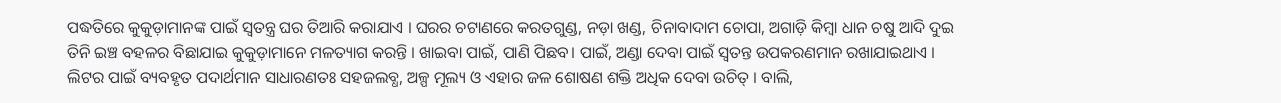ପଦ୍ଧତିରେ କୁକୁଡ଼ାମାନଙ୍କ ପାଇଁ ସ୍ଵତନ୍ତ୍ର ଘର ତିଆରି କରାଯାଏ । ଘରର ଚଟାଣରେ କରତଗୁଣ୍ଡ, ନଡ଼ା ଖଣ୍ଡ, ଚିନାବାଦାମ ଚୋପା, ଅଗାଡ଼ି କିମ୍ବା ଧାନ ଚଷୁ ଆଦି ଦୁଇ ତିନି ଇଞ୍ଚ ବହଳର ବିଛାଯାଇ କୁକୁଡ଼ାମାନେ ମଳତ୍ୟାଗ କରନ୍ତି । ଖାଇବା ପାଇଁ, ପାଣି ପିଛବ। ପାଇଁ, ଅଣ୍ଡା ଦେବା ପାଇଁ ସ୍ଵତନ୍ତ ଉପକରଣମାନ ରଖାଯାଇଥାଏ । ଲିଟର ପାଇଁ ବ୍ୟବହୃତ ପଦାର୍ଥମାନ ସାଧାରଣତଃ ସହଜଲବ୍ଧ, ଅଳ୍ପ ମୂଲ୍ୟ ଓ ଏହାର ଜଳ ଶୋଷଣ ଶକ୍ତି ଅଧିକ ଦେବା ଉଚିତ୍ । ବାଲି,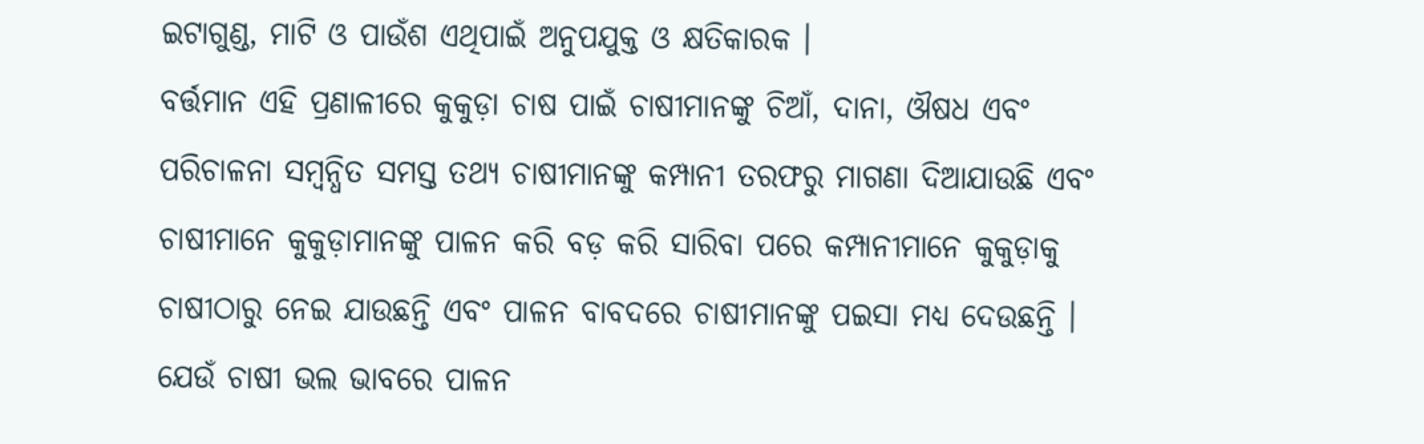ଇଟାଗୁଣ୍ଡ, ମାଟି ଓ ପାଉଁଶ ଏଥିପାଇଁ ଅନୁପଯୁକ୍ତ ଓ କ୍ଷତିକାରକ ।
ବର୍ତ୍ତମାନ ଏହି ପ୍ରଣାଳୀରେ କୁକୁଡ଼ା ଚାଷ ପାଇଁ ଚାଷୀମାନଙ୍କୁ ଚିଆଁ, ଦାନା, ଔଷଧ ଏବଂ ପରିଚାଳନା ସମ୍ବନ୍ଧିତ ସମସ୍ତ ତଥ୍ୟ ଚାଷୀମାନଙ୍କୁ କମ୍ପାନୀ ତରଫରୁ ମାଗଣା ଦିଆଯାଉଛି ଏବଂ ଚାଷୀମାନେ କୁକୁଡ଼ାମାନଙ୍କୁ ପାଳନ କରି ବଡ଼ କରି ସାରିବା ପରେ କମ୍ପାନୀମାନେ କୁକୁଡ଼ାକୁ ଚାଷୀଠାରୁ ନେଇ ଯାଉଛନ୍ତି ଏବଂ ପାଳନ ବାବଦରେ ଚାଷୀମାନଙ୍କୁ ପଇସା ମଧ୍ୟ ଦେଉଛନ୍ତି । ଯେଉଁ ଚାଷୀ ଭଲ ଭାବରେ ପାଳନ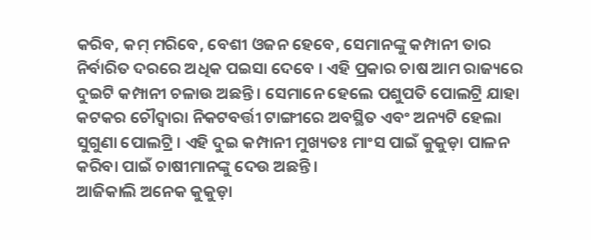କରିବ, କମ୍ ମରିବେ, ବେଶୀ ଓଜନ ହେବେ, ସେମାନଙ୍କୁ କମ୍ପାନୀ ତାର ନିର୍ବାରିତ ଦରରେ ଅଧିକ ପଇସା ଦେବେ । ଏହି ପ୍ରକାର ଚାଷ ଆମ ରାଜ୍ୟରେ ଦୁଇଟି କମ୍ପାନୀ ଚଳାଉ ଅଛନ୍ତି । ସେମାନେ ହେଲେ ପଶୁପତି ପୋଲଟ୍ରି ଯାହା କଟକର ଚୌଦ୍ଵାରା ନିକଟବର୍ତ୍ତୀ ଟାଙ୍ଗୀରେ ଅବସ୍ଥିତ ଏବଂ ଅନ୍ୟଟି ହେଲା ସୁଗୁଣା ପୋଲଟ୍ରି । ଏହି ଦୁଇ କମ୍ପାନୀ ମୁଖ୍ୟତଃ ମାଂସ ପାଇଁ କୁକୁଡ଼ା ପାଳନ କରିବା ପାଇଁ ଚାଷୀମାନଙ୍କୁ ଦେଉ ଅଛନ୍ତି ।
ଆଜିକାଲି ଅନେକ କୁକୁଡ଼ା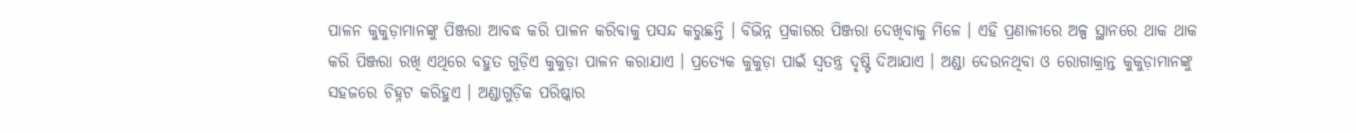ପାଳନ କୁକୁଡ଼ାମାନଙ୍କୁ ପିଞ୍ଜରା ଆବଦ୍ଧ କରି ପାଳନ କରିବାକୁ ପସନ୍ଦ କରୁଛନ୍ତି । ବିଭିନ୍ନ ପ୍ରକାରର ପିଞ୍ଜରା ଦେଖିବାକୁ ମିଳେ । ଏହି ପ୍ରଣାଳୀରେ ଅଳ୍ପ ସ୍ଥାନରେ ଥାକ ଥାକ କରି ପିଞ୍ଜରା ରଖି ଏଥିରେ ବହୁତ ଗୁଡ଼ିଏ କୁକୁଡ଼ା ପାଳନ କରାଯାଏ । ପ୍ରତ୍ୟେକ କୁକୁଡ଼ା ପାଇଁ ସ୍ଵତନ୍ତ୍ର ଦୃଷ୍ଟି ଦିଆଯାଏ । ଅଣ୍ଡା ଦେଉନଥିବା ଓ ରୋଗାକ୍ରାନ୍ତ କୁକୁଡ଼ାମାନଙ୍କୁ ସହଜରେ ଚିହ୍ନଟ କରିହୁଏ । ଅଣ୍ଡାଗୁଡ଼ିକ ପରିଷ୍କାର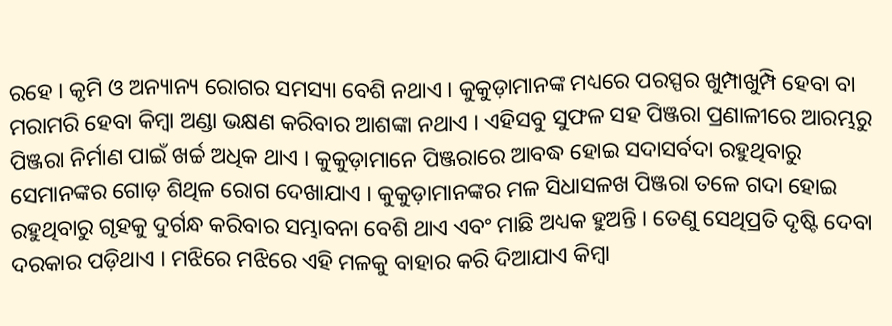ରହେ । କୃମି ଓ ଅନ୍ୟାନ୍ୟ ରୋଗର ସମସ୍ୟା ବେଶି ନଥାଏ । କୁକୁଡ଼ାମାନଙ୍କ ମଧ୍ୟରେ ପରସ୍ପର ଖୁମ୍ପାଖୁମ୍ପି ହେବା ବା ମରାମରି ହେବା କିମ୍ବା ଅଣ୍ଡା ଭକ୍ଷଣ କରିବାର ଆଶଙ୍କା ନଥାଏ । ଏହିସବୁ ସୁଫଳ ସହ ପିଞ୍ଜରା ପ୍ରଣାଳୀରେ ଆରମ୍ଭରୁ ପିଞ୍ଜରା ନିର୍ମାଣ ପାଇଁ ଖର୍ଚ୍ଚ ଅଧିକ ଥାଏ । କୁକୁଡ଼ାମାନେ ପିଞ୍ଜରାରେ ଆବଦ୍ଧ ହୋଇ ସଦାସର୍ବଦା ରହୁଥିବାରୁ ସେମାନଙ୍କର ଗୋଡ଼ ଶିଥିଳ ରୋଗ ଦେଖାଯାଏ । କୁକୁଡ଼ାମାନଙ୍କର ମଳ ସିଧାସଳଖ ପିଞ୍ଜରା ତଳେ ଗଦା ହୋଇ ରହୁଥିବାରୁ ଗୃହକୁ ଦୁର୍ଗନ୍ଧ କରିବାର ସମ୍ଭାବନା ବେଶି ଥାଏ ଏବଂ ମାଛି ଅଧ୍ୟକ ହୁଅନ୍ତି । ତେଣୁ ସେଥିପ୍ରତି ଦୃଷ୍ଟି ଦେବା ଦରକାର ପଡ଼ିଥାଏ । ମଝିରେ ମଝିରେ ଏହି ମଳକୁ ବାହାର କରି ଦିଆଯାଏ କିମ୍ବା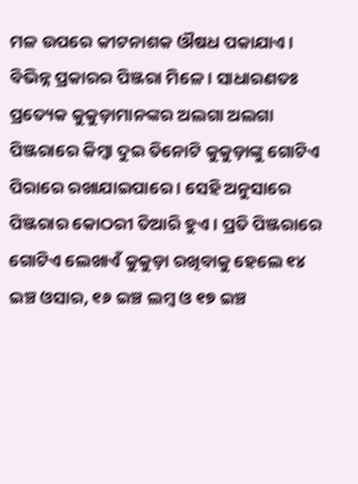ମଳ ଉପରେ କୀଟନାଶକ ଔଷଧ ପକାଯାଏ ।
ବିଭିନ୍ନ ପ୍ରକାରର ପିଞ୍ଜରା ମିଳେ । ସାଧାରଣତଃ ପ୍ରତ୍ୟେକ କୁକୁଡ଼ାମାନଙ୍କର ଅଲଗା ଅଲଗା ପିଞ୍ଜରାରେ କିମ୍ବା ଦୁଇ ତିନୋଟି କୁକୁଡ଼ାଙ୍କୁ ଗୋଟିଏ ପିରାରେ ରଖାଯାଇପାରେ । ସେହି ଅନୁସାରେ ପିଞ୍ଜରାର କୋଠରୀ ତିଆରି ହୁଏ । ପ୍ରତି ପିଞ୍ଜରାରେ ଗୋଟିଏ ଲେଖାଏଁ କୁକୁଡ଼ା ରଖିବାକୁ ହେଲେ ୧୪ ଇଞ୍ଚ ଓସାର, ୧୬ ଇଞ୍ଚ ଲମ୍ବ ଓ ୧୭ ଇଞ୍ଚ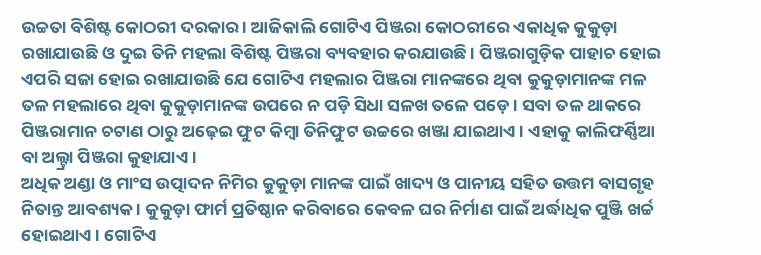ଉଚ୍ଚତା ବିଶିଷ୍ଟ କୋଠରୀ ଦରକାର । ଆଜିକାଲି ଗୋଟିଏ ପିଞ୍ଜରା କୋଠରୀରେ ଏକାଧିକ କୁକୁଡ଼ା ରଖାଯାଉଛି ଓ ଦୁଇ ତିନି ମହଲା ବିଶିଷ୍ଟ ପିଞ୍ଜରା ବ୍ୟବହାର କରଯାଉଛି । ପିଞ୍ଜରାଗୁଡ଼ିକ ପାହାଚ ହୋଇ ଏପରି ସଜା ହୋଇ ରଖାଯାଉଛି ଯେ ଗୋଟିଏ ମହଲାର ପିଞ୍ଜରା ମାନଙ୍କରେ ଥିବା କୁକୁଡ଼ାମାନଙ୍କ ମଳ ତଳ ମହଲାରେ ଥିବା କୁକୁଡ଼ାମାନଙ୍କ ଉପରେ ନ ପଡ଼ି ସିଧା ସଳଖ ତଳେ ପଡ଼େ । ସବା ତଳ ଥାକରେ ପିଞ୍ଜରାମାନ ଚଟାଣ ଠାରୁ ଅଢ଼େଇ ଫୁଟ କିମ୍ବା ତିନିଫୁଟ ଉଚ୍ଚରେ ଖଞ୍ଜା ଯାଇଥାଏ । ଏହାକୁ କାଲିଫର୍ଣ୍ଣିଆ ବା ଅଲ୍ଟ୍ରା ପିଞ୍ଜରା କୁହାଯାଏ ।
ଅଧିକ ଅଣ୍ଡା ଓ ମାଂସ ଉତ୍ପାଦନ ନିମିର କୁକୁଡ଼ା ମାନଙ୍କ ପାଇଁ ଖାଦ୍ୟ ଓ ପାନୀୟ ସହିତ ଉତ୍ତମ ବାସଗୃହ ନିତାନ୍ତ ଆବଶ୍ୟକ । କୁକୁଡ଼ା ଫାର୍ମ ପ୍ରତିଷ୍ଠାନ କରିବାରେ କେବଳ ଘର ନିର୍ମାଣ ପାଇଁ ଅର୍ଦ୍ଧାଧିକ ପୁଞ୍ଜି ଖର୍ଚ୍ଚ ହୋଇଥାଏ । ଗୋଟିଏ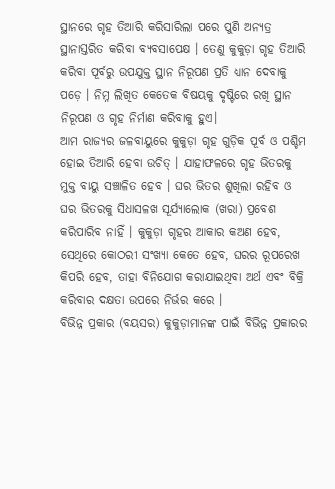ସ୍ଥାନରେ ଗୃହ ତିଆରି କରିସାରିଲା ପରେ ପୁଣି ଅନ୍ୟତ୍ର ସ୍ଥାନାସ୍ତରିତ କରିବା ବ୍ୟବସାପେକ୍ଷ । ତେଣୁ କୁକୁଡ଼ା ଗୃହ ତିଆରି କରିବା ପୂର୍ବରୁ ଉପଯୁକ୍ତ ସ୍ଥାନ ନିରୂପଣ ପ୍ରତି ଧ୍ୟାନ ଦେବାକୁ ପଡ଼େ । ନିମ୍ନ ଲିଖିତ କେତେକ ବିଷୟକୁ ଦୃଷ୍ଟିରେ ରଖି ସ୍ଥାନ ନିରୂପଣ ଓ ଗୃହ ନିର୍ମାଣ କରିବାକୁ ହୁଏ।
ଆମ ରାଜ୍ୟର ଜଳବାୟୁରେ କୁକୁଡ଼ା ଗୃହ ଗୁଡ଼ିକ ପୂର୍ବ ଓ ପଶ୍ଚିମ ହୋଇ ତିଆରି ହେବା ଉଚିତ୍ । ଯାହାଫଳରେ ଗୃହ ଭିତରକୁ ମୁକ୍ତ ବାୟୁ ସଞ୍ଚାଳିତ ହେବ । ଘର ଭିତର ଶୁଖିଲା ରହିବ ଓ ଘର ଭିତରକୁ ସିଧାସଳଖ ସୂର୍ଯ୍ୟାଲୋକ (ଖରା) ପ୍ରବେଶ କରିପାରିବ ନାହିଁ । କୁକୁଡ଼ା ଗୃହର ଆକାର କଅଣ ହେବ, ସେଥିରେ କୋଠରୀ ସଂଖ୍ୟା କେତେ ହେବ, ଘରର ରୂପରେଖ କିପରି ହେବ, ତାହା ବିନିଯୋଗ କରାଯାଇଥିବା ଅର୍ଥ ଏବଂ ବିକ୍ରି କରିବାର ଦକ୍ଷତା ଉପରେ ନିର୍ଭର କରେ ।
ବିଭିନ୍ନ ପ୍ରକାର (ବୟସର) କୁକୁଡ଼ାମାନଙ୍କ ପାଇଁ ବିଭିନ୍ନ ପ୍ରକାରର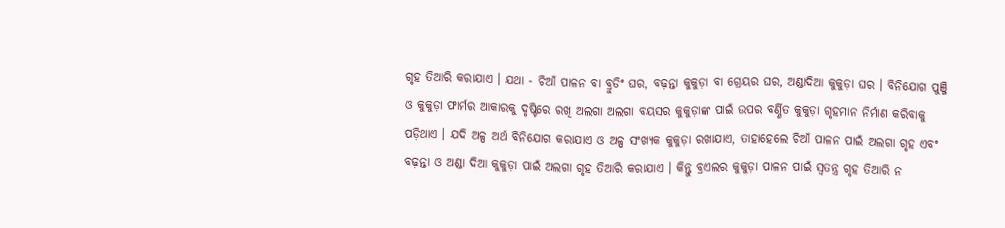ଗୃହ ତିଆରି କରାଯାଏ । ଯଥା - ଚିଆଁ ପାଳନ ବା ବ୍ରୁଡିଂ ଘର, ବଢ଼ନ୍ତା କୁକୁଡ଼ା ବା ଗ୍ରେୟର ଘର, ଅଣ୍ଡାଦିଆ କୁକୁଡ଼ା ଘର । ବିନିଯୋଗ ପୁଞ୍ଜି ଓ କୁକୁଡ଼ା ଫାର୍ମର ଆକାରକୁ ଦୃଷ୍ଟିରେ ରଖି ଅଲଗା ଅଲଗା ବୟସର କୁକୁଡ଼ାଙ୍କ ପାଇଁ ଉପର ବର୍ଣ୍ଣିତ କୁକୁଡ଼ା ଗୃହମାନ ନିର୍ମାଣ କରିବାକୁ ପଡ଼ିଥାଏ । ଯଦି ଅଳ୍ପ ଅର୍ଥ ବିନିଯୋଗ କରାଯାଏ ଓ ଅଳ୍ପ ସଂଖ୍ୟକ କୁକୁଡ଼ା ରଖାଯାଏ, ତାହାହେଲେ ଚିଆଁ ପାଳନ ପାଇଁ ଅଲଗା ଗୃହ ଏବଂ ବଢ଼ନ୍ତା ଓ ଅଣ୍ଡା ଦିଆ କୁକୁଡ଼ା ପାଇଁ ଅଲଗା ଗୃହ ତିଆରି କରାଯାଏ । କିନ୍ତୁ ବ୍ରଏଲର କୁକୁଡ଼ା ପାଳନ ପାଇଁ ସ୍ଵତନ୍ତ୍ର ଗୃହ ତିଆରି ନ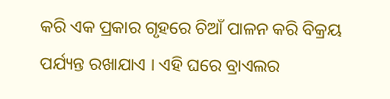କରି ଏକ ପ୍ରକାର ଗୃହରେ ଚିଆଁ ପାଳନ କରି ବିକ୍ରୟ ପର୍ଯ୍ୟନ୍ତ ରଖାଯାଏ । ଏହି ଘରେ ବ୍ରାଏଲର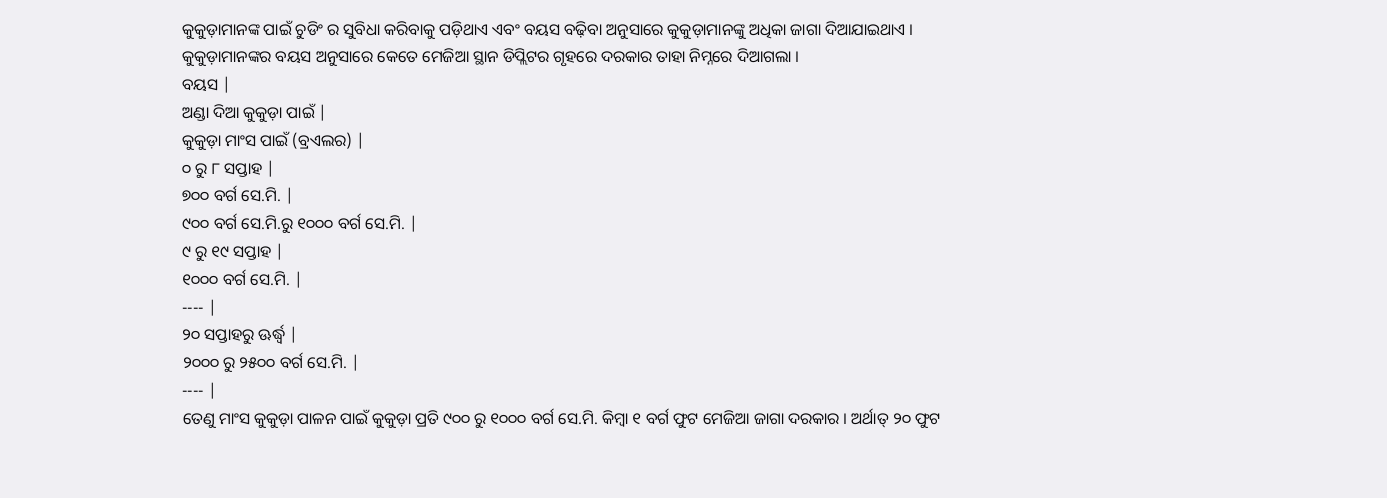କୁକୁଡ଼ାମାନଙ୍କ ପାଇଁ ଚୁଡିଂ ର ସୁବିଧା କରିବାକୁ ପଡ଼ିଥାଏ ଏବଂ ବୟସ ବଢ଼ିବା ଅନୁସାରେ କୁକୁଡ଼ାମାନଙ୍କୁ ଅଧିକା ଜାଗା ଦିଆଯାଇଥାଏ ।
କୁକୁଡ଼ାମାନଙ୍କର ବୟସ ଅନୁସାରେ କେତେ ମେଜିଆ ସ୍ଥାନ ଡିପ୍ଲିଟର ଗୃହରେ ଦରକାର ତାହା ନିମ୍ନରେ ଦିଆଗଲା ।
ବୟସ |
ଅଣ୍ଡା ଦିଆ କୁକୁଡ଼ା ପାଇଁ |
କୁକୁଡ଼ା ମାଂସ ପାଇଁ (ବ୍ରଏଲର) |
୦ ରୁ ୮ ସପ୍ତାହ |
୭୦୦ ବର୍ଗ ସେ.ମି. |
୯୦୦ ବର୍ଗ ସେ.ମି.ରୁ ୧୦୦୦ ବର୍ଗ ସେ.ମି. |
୯ ରୁ ୧୯ ସପ୍ତାହ |
୧୦୦୦ ବର୍ଗ ସେ.ମି. |
---- |
୨୦ ସପ୍ତାହରୁ ଊର୍ଦ୍ଧ୍ଵ |
୨୦୦୦ ରୁ ୨୫୦୦ ବର୍ଗ ସେ.ମି. |
---- |
ତେଣୁ ମାଂସ କୁକୁଡ଼ା ପାଳନ ପାଇଁ କୁକୁଡ଼ା ପ୍ରତି ୯୦୦ ରୁ ୧୦୦୦ ବର୍ଗ ସେ.ମି. କିମ୍ବା ୧ ବର୍ଗ ଫୁଟ ମେଜିଆ ଜାଗା ଦରକାର । ଅର୍ଥାତ୍ ୨୦ ଫୁଟ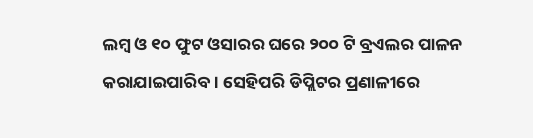ଲମ୍ବ ଓ ୧୦ ଫୁଟ ଓସାରର ଘରେ ୨୦୦ ଟି ବ୍ରଏଲର ପାଳନ କରାଯାଇପାରିବ । ସେହିପରି ଡିପ୍ଲିଟର ପ୍ରଣାଳୀରେ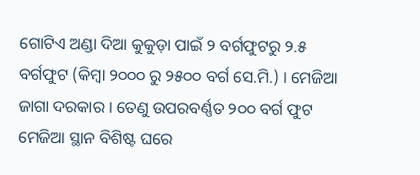ଗୋଟିଏ ଅଣ୍ଡା ଦିଆ କୁକୁଡ଼ା ପାଇଁ ୨ ବର୍ଗଫୁଟରୁ ୨.୫ ବର୍ଗଫୁଟ (କିମ୍ବା ୨୦୦୦ ରୁ ୨୫୦୦ ବର୍ଗ ସେ.ମି.) । ମେଜିଆ ଜାଗା ଦରକାର । ତେଣୁ ଉପରବର୍ଣ୍ଣତ ୨୦୦ ବର୍ଗ ଫୁଟ ମେଜିଆ ସ୍ଥାନ ବିଶିଷ୍ଟ ଘରେ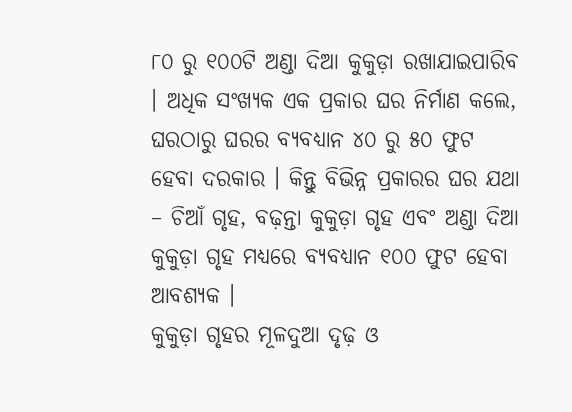୮୦ ରୁ ୧୦୦ଟି ଅଣ୍ଡା ଦିଆ କୁକୁଡ଼ା ରଖାଯାଇପାରିବ । ଅଧିକ ସଂଖ୍ୟକ ଏକ ପ୍ରକାର ଘର ନିର୍ମାଣ କଲେ, ଘରଠାରୁ ଘରର ବ୍ୟବଧ୍ୟାନ ୪୦ ରୁ ୫୦ ଫୁଟ ହେବା ଦରକାର । କିନ୍ତୁ ବିଭିନ୍ନ ପ୍ରକାରର ଘର ଯଥା – ଚିଆଁ ଗୃହ, ବଢ଼ନ୍ତା କୁକୁଡ଼ା ଗୃହ ଏବଂ ଅଣ୍ଡା ଦିଆ କୁକୁଡ଼ା ଗୃହ ମଧ୍ୟରେ ବ୍ୟବଧ୍ୟାନ ୧୦୦ ଫୁଟ ହେବା ଆବଶ୍ୟକ ।
କୁକୁଡ଼ା ଗୃହର ମୂଳଦୁଆ ଦୃଢ଼ ଓ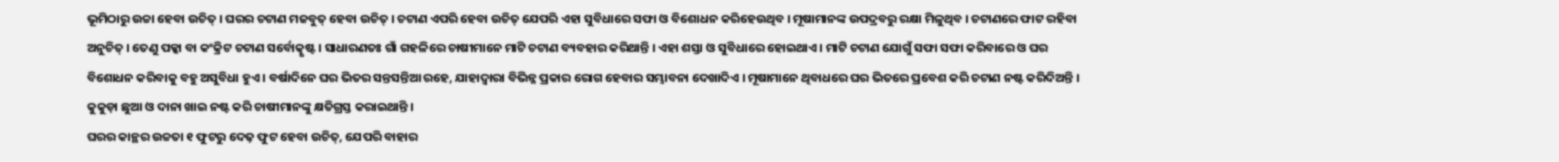ଭୂମିଠାରୁ ଉଚ୍ଚା ହେବା ଉଚିତ୍ । ଘରର ଚଟାଣ ମଜବୁତ୍ ହେବା ଉଚିତ୍ । ଚଟାଣ ଏପରି ହେବା ଉଚିତ୍ ଯେପରି ଏହା ସୁବିଧାରେ ସଫା ଓ ବିଶୋଧନ କରିହେଉଥିବ । ମୂଷାମାନଙ୍କ ଉପଦ୍ରବରୁ ରକ୍ଷା ମିଳୁଥିବ । ଚଟାଣରେ ଫାଟ ରହିବା ଅନୁଚିତ୍ । ତେଣୁ ପକ୍କା ବା କଂକ୍ରିଟ ଚଟାଣ ସର୍ବୋତ୍କୃଷ୍ଟ । ସାଧାରଣତଃ ଗାଁ ଗହଳିରେ ଚାଷୀମାନେ ମାଟି ଚଟାଣ ବ୍ୟବହାର କରିଥାନ୍ତି । ଏହା ଶସ୍ତା ଓ ସୁବିଧାରେ ହୋଇଥାଏ । ମାଟି ଚଟାଣ ଯୋଗୁଁ ସଫା ସଫା କରିବାରେ ଓ ଘର ବିଶୋଧନ କରିବାକୁ ବହୁ ଅସୁବିଧା ହୁଏ । ବର୍ଷାଦିନେ ଘର ଭିତର ସନ୍ତସନ୍ତିଆ ରହେ, ଯାହାଦ୍ଵାରା ବିଭିନ୍ନ ପ୍ରକାର ରୋଗ ହେବାର ସମ୍ଭାବନା ଦେଖାଦିଏ । ମୂଷାମାନେ ଥିବାଧରେ ଘର ଭିତରେ ପ୍ରବେଶ କରି ଚଟାଣ ନଷ୍ଟ କରିଦିଅନ୍ତି । କୁକୁଡ଼ା ଛୁଆ ଓ ଦାନା ଖାଇ ନଷ୍ଟ କରି ଚାଷୀମାନଙ୍କୁ କ୍ଷତିଗ୍ରସ୍ତ କରାଇଥାନ୍ତି ।
ଘରର କାନ୍ଥର ଉଚ୍ଚତା ୧ ଫୁଟରୁ ଦେଢ଼ ଫୁଟ ହେବା ଉଚିତ୍, ଯେପରି ବାହାର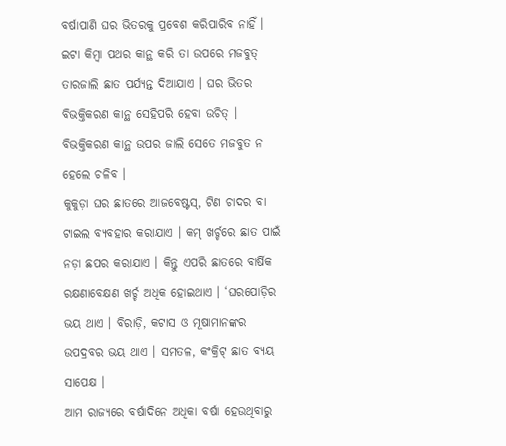ବର୍ଷାପାଣି ଘର ଭିତରକୁ ପ୍ରବେଶ କରିପାରିବ ନାହିଁ । ଇଟା କିମ୍ବା ପଥର କାନ୍ଥ କରି ତା ଉପରେ ମଜବୁତ୍ ତାରଜାଲି ଛାତ ପର୍ଯ୍ୟନ୍ତ ଦିଆଯାଏ । ଘର ଭିତର ବିଭକ୍ତିକରଣ କାନ୍ଥ ସେହିପରି ହେବା ଉଚିତ୍ । ବିଭକ୍ତିକରଣ କାନ୍ଥ ଉପର ଜାଲି ସେତେ ମଜବୁତ ନ ହେଲେ ଚଳିବ ।
କୁକୁଡ଼ା ଘର ଛାତରେ ଆଜବେଷ୍ଟସ୍, ଟିଣ ଚାଦର ବା ଟାଇଲ ବ୍ୟବହାର କରାଯାଏ । କମ୍ ଖର୍ଚ୍ଚରେ ଛାତ ପାଇଁ ନଡ଼ା ଛପର କରାଯାଏ । କିନ୍ତୁ ଏପରି ଛାତରେ ବାର୍ଷିକ ରକ୍ଷଣାବେକ୍ଷଣ ଖର୍ଚ୍ଚ ଅଧିକ ହୋଇଥାଏ । ‘ଘରପୋଡ଼ିର ଭୟ ଥାଏ । ବିରାଡ଼ି, କଟାସ ଓ ମୂଷାମାନଙ୍କର ଉପଦ୍ରବର ଭୟ ଥାଏ । ସମତଳ, କଂକ୍ରିଟ୍ ଛାତ ବ୍ୟୟ ସାପେକ୍ଷ ।
ଆମ ରାଜ୍ୟରେ ବର୍ଷାଦିନେ ଅଧିକା ବର୍ଷା ହେଉଥିବାରୁ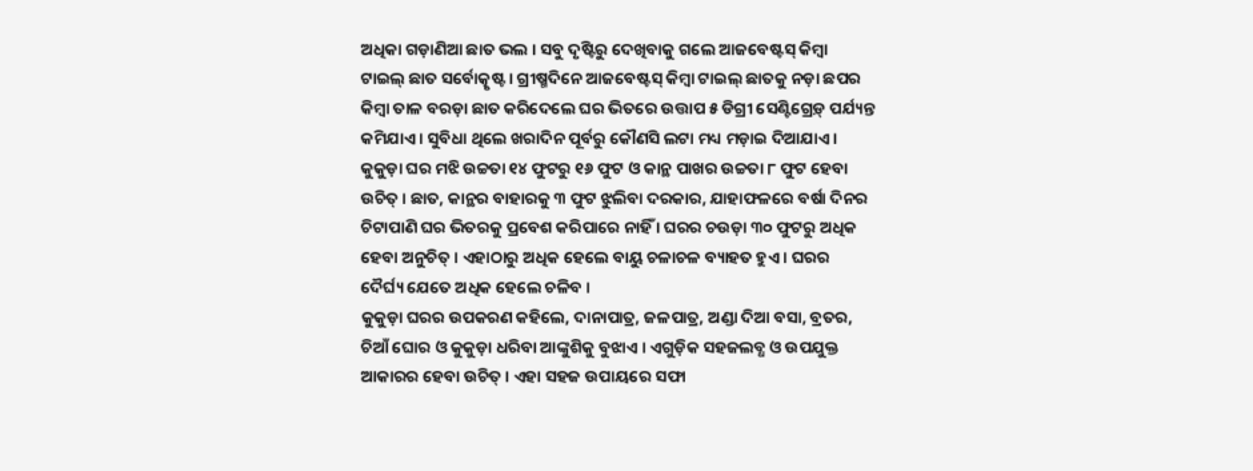ଅଧିକା ଗଡ଼ାଣିଆ ଛାତ ଭଲ । ସବୁ ଦୃଷ୍ଟିରୁ ଦେଖିବାକୁ ଗଲେ ଆଜବେଷ୍ଟସ୍ କିମ୍ବା ଟାଇଲ୍ ଛାତ ସର୍ବୋତ୍କୃଷ୍ଟ । ଗ୍ରୀଷ୍ମଦିନେ ଆଜବେଷ୍ଟସ୍ କିମ୍ବା ଟାଇଲ୍ ଛାତକୁ ନଡ଼ା ଛପର କିମ୍ବା ତାଳ ବରଡ଼ା ଛାତ କରିଦେଲେ ଘର ଭିତରେ ଉତ୍ତାପ ୫ ଡିଗ୍ରୀ ସେଣ୍ଟିଗ୍ରେଡ଼୍ ପର୍ଯ୍ୟନ୍ତ କମିଯାଏ । ସୁବିଧା ଥିଲେ ଖରାଦିନ ପୂର୍ବରୁ କୌଣସି ଲଟା ମଧ୍ୟ ମଡ଼ାଇ ଦିଆଯାଏ । କୁକୁଡ଼ା ଘର ମଝି ଉଚ୍ଚତା ୧୪ ଫୁଟରୁ ୧୬ ଫୁଟ ଓ କାନ୍ଥ ପାଖର ଉଚ୍ଚତା ୮ ଫୁଟ ହେବା ଉଚିତ୍ । ଛାତ, କାନ୍ଥର ବାହାରକୁ ୩ ଫୁଟ ଝୁଲିବା ଦରକାର, ଯାହାଫଳରେ ବର୍ଷା ଦିନର ଚିଟାପାଣି ଘର ଭିତରକୁ ପ୍ରବେଶ କରିପାରେ ନାହିଁ । ଘରର ଚଉଡ଼ା ୩୦ ଫୁଟରୁ ଅଧିକ ହେବା ଅନୁଚିତ୍ । ଏହାଠାରୁ ଅଧିକ ହେଲେ ବାୟୁ ଚଳାଚଳ ବ୍ୟାହତ ହୁଏ । ଘରର ଦୈର୍ଘ୍ୟ ଯେତେ ଅଧିକ ହେଲେ ଚଳିବ ।
କୁକୁଡ଼ା ଘରର ଉପକରଣ କହିଲେ, ଦାନାପାତ୍ର, ଜଳପାତ୍ର, ଅଣ୍ଡା ଦିଆ ବସା, ବ୍ରତର, ଚିଆଁ ଘୋର ଓ କୁକୁଡ଼ା ଧରିବା ଆଙ୍କୁଶିକୁ ବୁଝାଏ । ଏଗୁଡ଼ିକ ସହଜଲବ୍ଧ ଓ ଉପଯୁକ୍ତ ଆକାରର ହେବା ଉଚିତ୍ । ଏହା ସହଜ ଉପାୟରେ ସଫା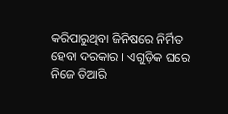କରିପାରୁଥିବା ଜିନିଷରେ ନିର୍ମିତ ହେବା ଦରକାର । ଏଗୁଡ଼ିକ ଘରେ ନିଜେ ତିଆରି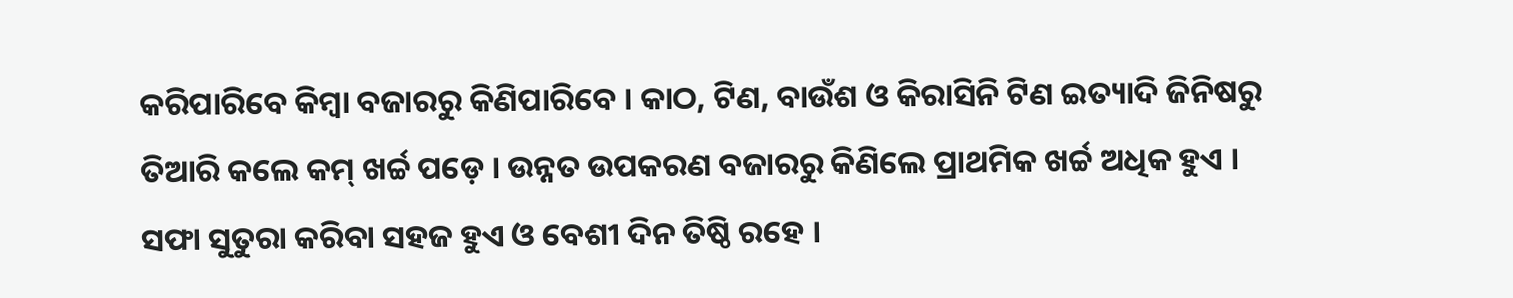କରିପାରିବେ କିମ୍ବା ବଜାରରୁ କିଣିପାରିବେ । କାଠ, ଟିଣ, ବାଉଁଶ ଓ କିରାସିନି ଟିଣ ଇତ୍ୟାଦି ଜିନିଷରୁ ତିଆରି କଲେ କମ୍ ଖର୍ଚ୍ଚ ପଡ଼େ । ଉନ୍ନତ ଉପକରଣ ବଜାରରୁ କିଣିଲେ ପ୍ରାଥମିକ ଖର୍ଚ୍ଚ ଅଧିକ ହୁଏ । ସଫା ସୁତୁରା କରିବା ସହଜ ହୁଏ ଓ ବେଶୀ ଦିନ ତିଷ୍ଠି ରହେ ।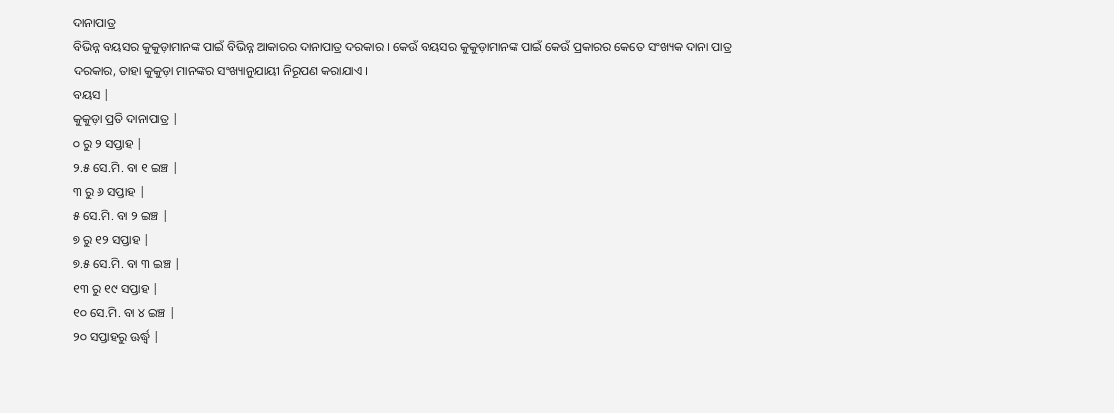ଦାନାପାତ୍ର
ବିଭିନ୍ନ ବୟସର କୁକୁଡ଼ାମାନଙ୍କ ପାଇଁ ବିଭିନ୍ନ ଆକାରର ଦାନାପାତ୍ର ଦରକାର । କେଉଁ ବୟସର କୁକୁଡ଼ାମାନଙ୍କ ପାଇଁ କେଉଁ ପ୍ରକାରର କେତେ ସଂଖ୍ୟକ ଦାନା ପାତ୍ର ଦରକାର, ତାହା କୁକୁଡ଼ା ମାନଙ୍କର ସଂଖ୍ୟାନୁଯାୟୀ ନିରୂପଣ କରାଯାଏ ।
ବୟସ |
କୁକୁଡ଼ା ପ୍ରତି ଦାନାପାତ୍ର |
୦ ରୁ ୨ ସପ୍ତାହ |
୨.୫ ସେ.ମି. ବା ୧ ଇଞ୍ଚ |
୩ ରୁ ୬ ସପ୍ତାହ |
୫ ସେ.ମି. ବା ୨ ଇଞ୍ଚ |
୭ ରୁ ୧୨ ସପ୍ତାହ |
୭.୫ ସେ.ମି. ବା ୩ ଇଞ୍ଚ |
୧୩ ରୁ ୧୯ ସପ୍ତାହ |
୧୦ ସେ.ମି. ବା ୪ ଇଞ୍ଚ |
୨୦ ସପ୍ତାହରୁ ଊର୍ଦ୍ଧ୍ଵ |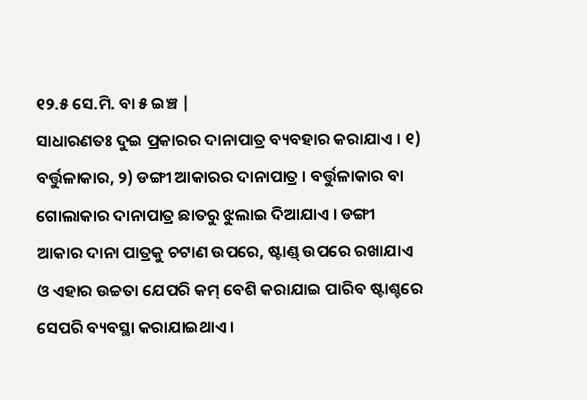୧୨.୫ ସେ.ମି. ବା ୫ ଇଞ୍ଚ |
ସାଧାରଣତଃ ଦୁଇ ପ୍ରକାରର ଦାନାପାତ୍ର ବ୍ୟବହାର କରାଯାଏ । ୧) ବର୍ତ୍ତୁଳାକାର, ୨) ଡଙ୍ଗୀ ଆକାରର ଦାନାପାତ୍ର । ବର୍ତ୍ତୁଳାକାର ବା ଗୋଲାକାର ଦାନାପାତ୍ର ଛାତରୁ ଝୁଲାଇ ଦିଆଯାଏ । ଡଙ୍ଗୀ ଆକାର ଦାନା ପାତ୍ରକୁ ଚଟାଣ ଉପରେ, ଷ୍ଟାଣ୍ଡ୍ ଉପରେ ରଖାଯାଏ ଓ ଏହାର ଉଚ୍ଚତା ଯେପରି କମ୍ ବେଶି କରାଯାଇ ପାରିବ ଷ୍ଟାଶ୍ଚରେ ସେପରି ବ୍ୟବସ୍ଥା କରାଯାଇଥାଏ ।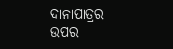ଦାନାପାତ୍ରର ଉପର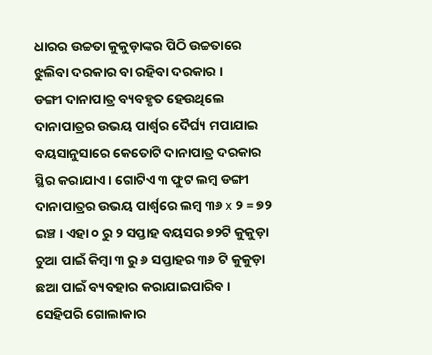ଧାରର ଉଚ୍ଚତା କୁକୁଡ଼ାଙ୍କର ପିଠି ଉଚ୍ଚତାରେ ଝୁଲିବା ଦରକାର ବା ରହିବା ଦରକାର ।
ଡଙ୍ଗୀ ଦାନାପାତ୍ର ବ୍ୟବହୃତ ହେଉଥିଲେ ଦାନାପାତ୍ରର ଉଭୟ ପାର୍ଶ୍ଵର ଦୈର୍ଘ୍ୟ ମପାଯାଇ ବୟସାନୁସାରେ କେତୋଟି ଦାନାପାତ୍ର ଦରକାର ସ୍ଥିର କରାଯାଏ । ଗୋଟିଏ ୩ ଫୁଟ ଲମ୍ବ ଡଙ୍ଗୀ ଦାନାପାତ୍ରର ଉଭୟ ପାର୍ଶ୍ଵରେ ଲମ୍ବ ୩୬ x ୨ = ୭୨ ଇଞ୍ଚ । ଏହା ୦ ରୁ ୨ ସପ୍ତାହ ବୟସର ୭୨ଟି କୁକୁଡ଼ା ଚୁଆ ପାଇଁ କିମ୍ବା ୩ ରୁ ୬ ସପ୍ତାହର ୩୬ ଟି କୁକୁଡ଼ା ଛଆ ପାଇଁ ବ୍ୟବହାର କରାଯାଇପାରିବ । ସେହିପରି ଗୋଲାକାର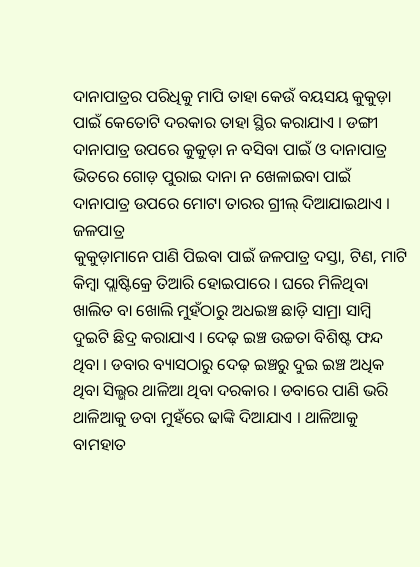ଦାନାପାତ୍ରର ପରିଧିକୁ ମାପି ତାହା କେଉଁ ବୟସୟ କୁକୁଡ଼ା ପାଇଁ କେତୋଟି ଦରକାର ତାହା ସ୍ଥିର କରାଯାଏ । ଡଙ୍ଗୀ ଦାନାପାତ୍ର ଉପରେ କୁକୁଡ଼ା ନ ବସିବା ପାଇଁ ଓ ଦାନାପାତ୍ର ଭିତରେ ଗୋଡ଼ ପୁରାଇ ଦାନା ନ ଖେଳାଇବା ପାଇଁ ଦାନାପାତ୍ର ଉପରେ ମୋଟା ତାରର ଗ୍ରୀଲ୍ ଦିଆଯାଇଥାଏ ।
ଜଳପାତ୍ର
କୁକୁଡ଼ାମାନେ ପାଣି ପିଇବା ପାଇଁ ଜଳପାତ୍ର ଦସ୍ତା, ଟିଣ, ମାଟି କିମ୍ବା ପ୍ଲାଷ୍ଟିକ୍ରେ ତିଆରି ହୋଇପାରେ । ଘରେ ମିଳିଥିବା ଖାଲିତ ବା ଖୋଲି ମୁହଁଠାରୁ ଅଧଇଞ୍ଚ ଛାଡ଼ି ସାମ୍ରା ସାମ୍ବି ଦୁଇଟି ଛିଦ୍ର କରାଯାଏ । ଦେଢ଼ ଇଞ୍ଚ ଉଚ୍ଚତା ବିଶିଷ୍ଟ ଫନ୍ଦ ଥିବା । ଡବାର ବ୍ୟାସଠାରୁ ଦେଢ଼ ଇଞ୍ଚରୁ ଦୁଇ ଇଞ୍ଚ ଅଧିକ ଥିବା ସିଲ୍ଭର ଥାଳିଆ ଥିବା ଦରକାର । ଡବାରେ ପାଣି ଭରି ଥାଳିଆକୁ ଡବା ମୁହଁରେ ଢାଙ୍କି ଦିଆଯାଏ । ଥାଳିଆକୁ ବାମହାତ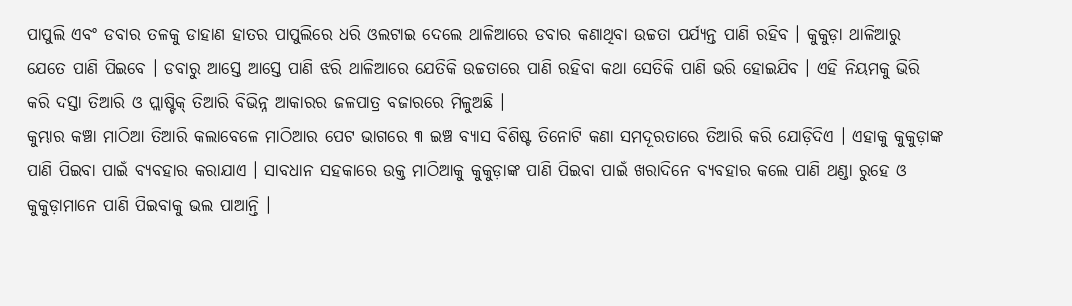ପାପୁଲି ଏବଂ ଡବାର ତଳକୁ ଡାହାଣ ହାତର ପାପୁଲିରେ ଧରି ଓଲଟାଇ ଦେଲେ ଥାଳିଆରେ ଡବାର କଣାଥିବା ଉଚ୍ଚତା ପର୍ଯ୍ୟନ୍ତ ପାଣି ରହିବ । କୁକୁଡ଼ା ଥାଳିଆରୁ ଯେତେ ପାଣି ପିଇବେ । ଡବାରୁ ଆସ୍ତେ ଆସ୍ତେ ପାଣି ଝରି ଥାଳିଆରେ ଯେତିକି ଉଚ୍ଚତାରେ ପାଣି ରହିବା କଥା ସେତିକି ପାଣି ଭରି ହୋଇଯିବ । ଏହି ନିୟମକୁ ଭିରି କରି ଦସ୍ତା ତିଆରି ଓ ପ୍ଲାଷ୍ଟିକ୍ ତିଆରି ବିଭିନ୍ନ ଆକାରର ଜଳପାତ୍ର ବଜାରରେ ମିଳୁଅଛି ।
କୁମ୍ଭାର କଞ୍ଚା ମାଠିଆ ତିଆରି କଲାବେଳେ ମାଠିଆର ପେଟ ଭାଗରେ ୩ ଇଞ୍ଚ ବ୍ୟାସ ବିଶିଷ୍ଟ ତିନୋଟି କଣା ସମଦୂରତାରେ ତିଆରି କରି ଯୋଡ଼ିଦିଏ । ଏହାକୁ କୁକୁଡ଼ାଙ୍କ ପାଣି ପିଇବା ପାଇଁ ବ୍ୟବହାର କରାଯାଏ । ସାବଧାନ ସହକାରେ ଉକ୍ତ ମାଠିଆକୁ କୁକୁଡ଼ାଙ୍କ ପାଣି ପିଇବା ପାଇଁ ଖରାଦିନେ ବ୍ୟବହାର କଲେ ପାଣି ଥଣ୍ଡା ରୁହେ ଓ କୁକୁଡ଼ାମାନେ ପାଣି ପିଇବାକୁ ଭଲ ପାଆନ୍ତି ।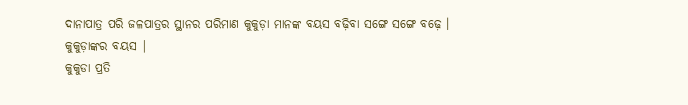ଦାନାପାତ୍ର ପରି ଜଳପାତ୍ରର ସ୍ଥାନର ପରିମାଣ କୁକୁଡ଼ା ମାନଙ୍କ ବୟସ ବଢ଼ିବା ସଙ୍ଗେ ସଙ୍ଗେ ବଢ଼େ ।
କୁକୁଡ଼ାଙ୍କର ବୟସ |
କୁକୁଡା ପ୍ରତି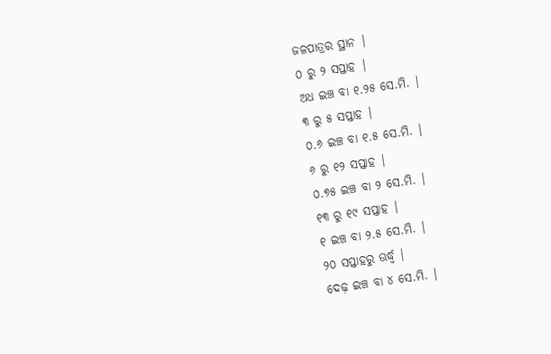ଜଳପାତ୍ରର ସ୍ଥାନ |
୦ ରୁ ୨ ସପ୍ତାହ |
ଅଧ ଇଞ୍ଚ ବା ୧.୨୫ ସେ.ମି. |
୩ ରୁ ୫ ସପ୍ତାହ |
୦.୬ ଇଞ୍ଚ ବା ୧.୫ ସେ.ମି. |
୬ ରୁ ୧୨ ସପ୍ତାହ |
୦.୭୫ ଇଞ୍ଚ ବା ୨ ସେ.ମି. |
୧୩ ରୁ ୧୯ ସପ୍ତାହ |
୧ ଇଞ୍ଚ ବା ୨.୫ ସେ.ମି. |
୨୦ ସପ୍ତାହରୁ ଊର୍ଦ୍ଧ୍ଵ |
ଦେଢ଼ ଇଞ୍ଚ ବା ୪ ସେ.ମି. |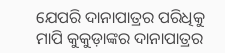ଯେପରି ଦାନାପାତ୍ରର ପରିଧିକୁ ମାପି କୁକୁଡ଼ାଙ୍କର ଦାନାପାତ୍ରର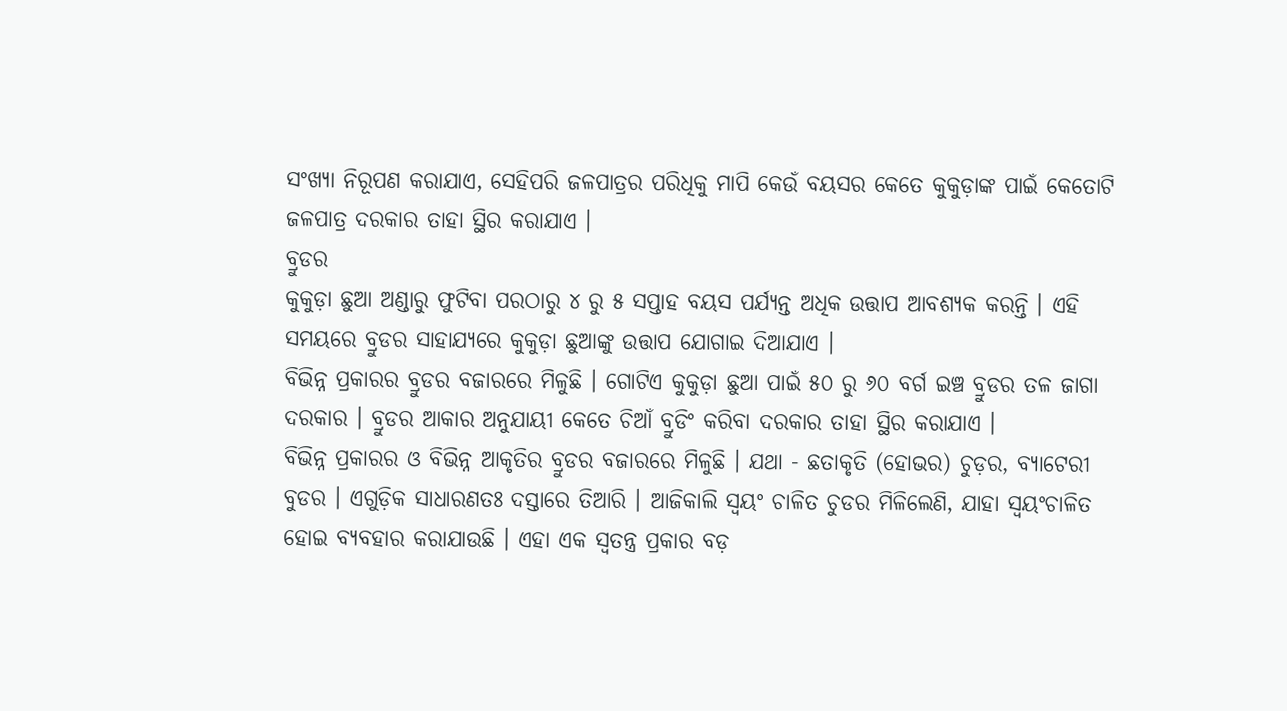ସଂଖ୍ୟା ନିରୂପଣ କରାଯାଏ, ସେହିପରି ଜଳପାତ୍ରର ପରିଧିକୁ ମାପି କେଉଁ ବୟସର କେତେ କୁକୁଡ଼ାଙ୍କ ପାଇଁ କେତୋଟି ଜଳପାତ୍ର ଦରକାର ତାହା ସ୍ଥିର କରାଯାଏ ।
ବ୍ରୁଡର
କୁକୁଡ଼ା ଛୁଆ ଅଣ୍ଡାରୁ ଫୁଟିବା ପରଠାରୁ ୪ ରୁ ୫ ସପ୍ତାହ ବୟସ ପର୍ଯ୍ୟନ୍ତ ଅଧିକ ଉତ୍ତାପ ଆବଶ୍ୟକ କରନ୍ତି । ଏହି ସମୟରେ ବ୍ରୁଡର ସାହାଯ୍ୟରେ କୁକୁଡ଼ା ଛୁଆଙ୍କୁ ଉତ୍ତାପ ଯୋଗାଇ ଦିଆଯାଏ ।
ବିଭିନ୍ନ ପ୍ରକାରର ବ୍ରୁଡର ବଜାରରେ ମିଳୁଛି । ଗୋଟିଏ କୁକୁଡ଼ା ଛୁଆ ପାଇଁ ୫୦ ରୁ ୬୦ ବର୍ଗ ଇଞ୍ଚ ବ୍ରୁଡର ତଳ ଜାଗା ଦରକାର । ବ୍ରୁଡର ଆକାର ଅନୁଯାୟୀ କେତେ ଚିଆଁ ବ୍ରୁଡିଂ କରିବା ଦରକାର ତାହା ସ୍ଥିର କରାଯାଏ ।
ବିଭିନ୍ନ ପ୍ରକାରର ଓ ବିଭିନ୍ନ ଆକୃତିର ବ୍ରୁଡର ବଜାରରେ ମିଳୁଛି । ଯଥା - ଛତାକୃତି (ହୋଭର) ଚୁଡ଼ର, ବ୍ୟାଟେରୀ ବୁଡର । ଏଗୁଡ଼ିକ ସାଧାରଣତଃ ଦସ୍ତାରେ ତିଆରି । ଆଜିକାଲି ସ୍ଵୟଂ ଚାଳିତ ଚୁଡର ମିଳିଲେଣି, ଯାହା ସ୍ଵୟଂଚାଳିତ ହୋଇ ବ୍ୟବହାର କରାଯାଉଛି । ଏହା ଏକ ସ୍ଵତନ୍ତ୍ର ପ୍ରକାର ବଡ଼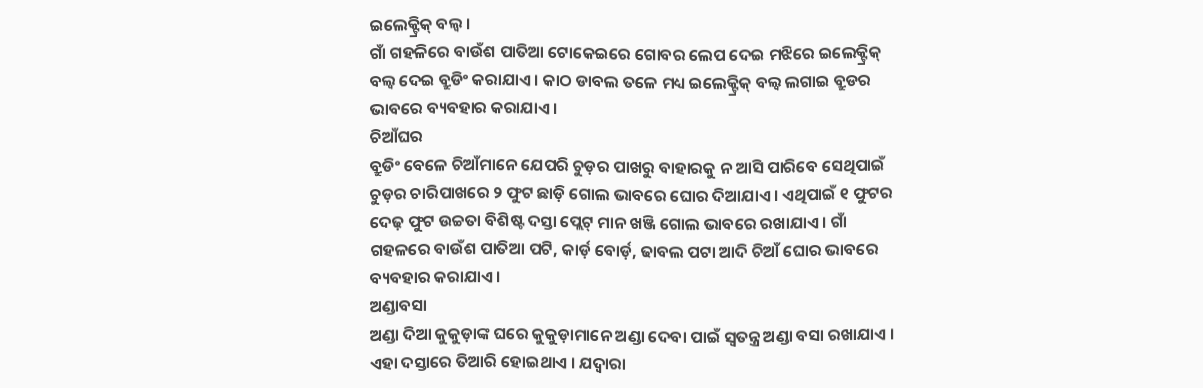ଇଲେକ୍ଟ୍ରିକ୍ ବଲ୍ବ ।
ଗାଁ ଗହଳିରେ ବାଉଁଶ ପାତିଆ ଟୋକେଇରେ ଗୋବର ଲେପ ଦେଇ ମଝିରେ ଇଲେକ୍ଟ୍ରିକ୍ ବଲ୍ବ ଦେଇ ବ୍ରୁଡିଂ କରାଯାଏ । କାଠ ଡାବଲ ତଳେ ମଧ୍ୟ ଇଲେକ୍ଟ୍ରିକ୍ ବଲ୍ବ ଲଗାଇ ବ୍ରୁଡର ଭାବରେ ବ୍ୟବହାର କରାଯାଏ ।
ଚିଆଁଘର
ବ୍ରୁଡିଂ ବେଳେ ଚିଆଁମାନେ ଯେପରି ଚୁଡ଼ର ପାଖରୁ ବାହାରକୁ ନ ଆସି ପାରିବେ ସେଥିପାଇଁ ଚୁଡ଼ର ଚାରିପାଖରେ ୨ ଫୁଟ ଛାଡ଼ି ଗୋଲ ଭାବରେ ଘୋର ଦିଆଯାଏ । ଏଥିପାଇଁ ୧ ଫୁଟର ଦେଢ଼ ଫୁଟ ଉଚ୍ଚତା ବିଶିଷ୍ଟ ଦସ୍ତା ପ୍ଲେଟ୍ ମାନ ଖଞ୍ଜି ଗୋଲ ଭାବରେ ରଖାଯାଏ । ଗାଁ ଗହଳରେ ବାଉଁଶ ପାତିଆ ପଟି, କାର୍ଡ଼ ବୋର୍ଡ଼, ଢାବଲ ପଟା ଆଦି ଚିଆଁ ଘୋର ଭାବରେ ବ୍ୟବହାର କରାଯାଏ ।
ଅଣ୍ଡାବସା
ଅଣ୍ଡା ଦିଆ କୁକୁଡ଼ାଙ୍କ ଘରେ କୁକୁଡ଼ାମାନେ ଅଣ୍ଡା ଦେବା ପାଇଁ ସ୍ଵତନ୍ତ୍ର ଅଣ୍ଡା ବସା ରଖାଯାଏ । ଏହା ଦସ୍ତାରେ ତିଆରି ହୋଇଥାଏ । ଯଦ୍ଵାରା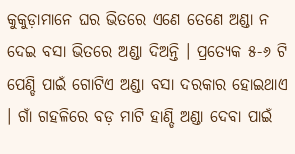କୁକୁଡ଼ାମାନେ ଘର ଭିତରେ ଏଣେ ତେଣେ ଅଣ୍ଡା ନ ଦେଇ ବସା ଭିତରେ ଅଣ୍ଡା ଦିଅନ୍ତି । ପ୍ରତ୍ୟେକ ୫-୬ ଟି ପେଣ୍ଡି ପାଇଁ ଗୋଟିଏ ଅଣ୍ଡା ବସା ଦରକାର ହୋଇଥାଏ । ଗାଁ ଗହଳିରେ ବଡ଼ ମାଟି ହାଣ୍ଡି ଅଣ୍ଡା ଦେବା ପାଇଁ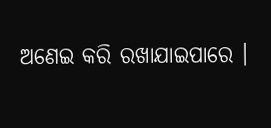ଅଣେଇ କରି ରଖାଯାଇପାରେ ।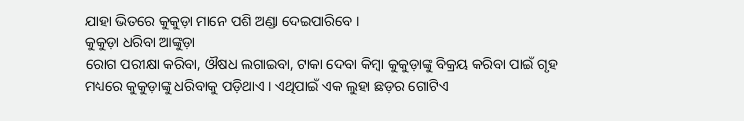ଯାହା ଭିତରେ କୁକୁଡ଼ା ମାନେ ପଶି ଅଣ୍ଡା ଦେଇପାରିବେ ।
କୁକୁଡ଼ା ଧରିବା ଆଙ୍କୁଡ଼ା
ରୋଗ ପରୀକ୍ଷା କରିବା, ଔଷଧ ଲଗାଇବା, ଟାକା ଦେବା କିମ୍ବା କୁକୁଡ଼ାଙ୍କୁ ବିକ୍ରୟ କରିବା ପାଇଁ ଗୃହ ମଧ୍ୟରେ କୁକୁଡ଼ାଙ୍କୁ ଧରିବାକୁ ପଡ଼ିଥାଏ । ଏଥିପାଇଁ ଏକ ଲୁହା ଛଡ଼ର ଗୋଟିଏ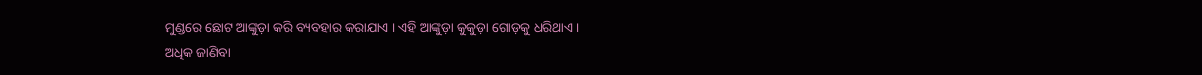ମୁଣ୍ଡରେ ଛୋଟ ଆଙ୍କୁଡ଼ା କରି ବ୍ୟବହାର କରାଯାଏ । ଏହି ଆଙ୍କୁଡ଼ା କୁକୁଡ଼ା ଗୋଡ଼କୁ ଧରିଥାଏ ।
ଅଧିକ ଜାଣିବା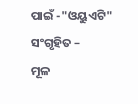ପାଇଁ -"ଓୟୁଏଟି"
ସଂଗୃହିତ –
ମୂଳ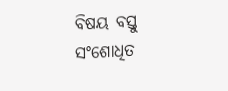ବିଷୟ ବସ୍ତୁ
ସଂଶୋଧିତ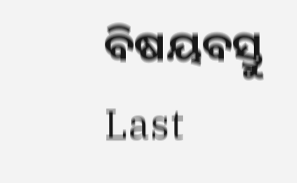ବିଷୟବସ୍ତୁ
Last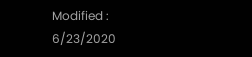Modified : 6/23/2020